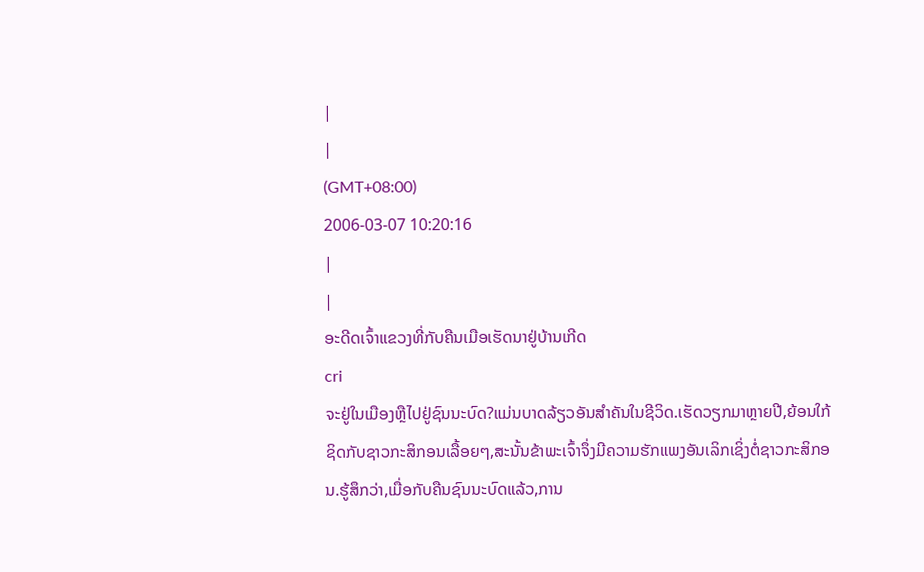|
|
(GMT+08:00)
2006-03-07 10:20:16
|
|
ອະດີດເຈົ້າແຂວງທີ່ກັບຄືນເມືອເຮັດນາຢູ່ບ້ານເກີດ
cri
ຈະຢູ່ໃນເມືອງຫຼືໄປຢູ່ຊົນນະບົດ?ແມ່ນບາດລ້ຽວອັນສຳຄັນໃນຊີວິດ.ເຮັດວຽກມາຫຼາຍປີ,ຍ້ອນໃກ້ຊິດກັບຊາວກະສິກອນເລື້ອຍໆ,ສະນັ້ນຂ້າພະເຈົ້າຈຶ່ງມີຄວາມຮັກແພງອັນເລິກເຊິ່ງຕໍ່ຊາວກະສິກອນ.ຮູ້ສຶກວ່າ,ເມື່ອກັບຄືນຊົນນະບົດແລ້ວ,ການ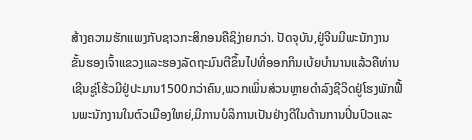ສ້າງຄວາມຮັກແພງກັບຊາວກະສິກອນຄືຊິງ່າຍກວ່າ. ປັດຈຸບັນ,ຢູ່ຈີນມີພະນັກງານຂັ້ນຮອງເຈົ້າແຂວງແລະຮອງລັດຖະມົນຕີຂຶ້ນໄປທີ່ອອກກິນເບ້ຍບຳນານແລ້ວຄືທ່ານເຊີນຊູ່ໂຮ້ວມີຢູ່ປະມານ1500ກວ່າຄົນ,ພວກເພິ່ນສ່ວນຫຼາຍດຳລົງຊີວິດຢູ່ໂຮງພັກຟື້ນພະນັກງານໃນຕົວເມືອງໃຫຍ່,ມີການບໍລິການເປັນຢ່າງດີໃນດ້ານການປິ່ນປົວແລະ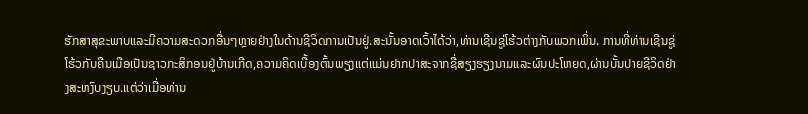ຮັກສາສຸຂະພາບແລະມີຄວາມສະດວກອື່ນໆຫຼາຍຢ່າງໃນດ້ານຊີວິດການເປັນຢູ່.ສະນັ້ນອາດເວົ້າໄດ້ວ່າ,ທ່ານເຊີນຊູ່ໂຮ້ວຕ່າງກັບພວກເພິ່ນ. ການທີ່ທ່ານເຊີນຊູ່ໂຮ້ວກັບຄືນເມືອເປັນຊາວກະສິກອນຢູ່ບ້ານເກີດ,ຄວາມຄິດເບື້ອງຕົ້ນພຽງແຕ່ແມ່ນຢາກປາສະຈາກຊື່ສຽງຮຽງນາມແລະຜົນປະໂຫຍດ,ຜ່ານບັ້ນປາຍຊີວິດຢ່າງສະຫງົບງຽບ.ແຕ່ວ່າເມື່ອທ່ານ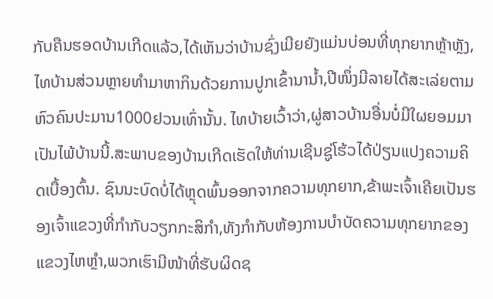ກັບຄືນຮອດບ້ານເກີດແລ້ວ,ໄດ້ເຫັນວ່າບ້ານຊົ່ງເມີຍຍັງແມ່ນບ່ອນທີ່ທຸກຍາກຫຼ້າຫຼັງ,ໄທບ້ານສ່ວນຫຼາຍທຳມາຫາກິນດ້ວຍການປູກເຂົ້ານານ້ຳ,ປີໜຶ່ງມີລາຍໄດ້ສະເລ່ຍຕາມຫົວຄົນປະມານ1000ຢວນເທົ່ານັ້ນ. ໄທບ້າຍເວົ້າວ່າ,ຜູ່ສາວບ້ານອື່ນບໍ່ມີໃຜຍອມມາເປັນໄພ້ບ້ານນີ້.ສະພາບຂອງບ້ານເກີດເຮັດໃຫ້ທ່ານເຊີນຊູ່ໂຮ້ວໄດ້ປ່ຽນແປງຄວາມຄິດເບື້ອງຕົ້ນ. ຊົນນະບົດບໍ່ໄດ້ຫຼຸດພົ້ນອອກຈາກຄວາມທຸກຍາກ,ຂ້າພະເຈົ້າເຄີຍເປັນຮອງເຈົ້າແຂວງທີ່ກຳກັບວຽກກະສິກຳ,ທັງກຳກັບຫ້ອງການບຳບັດຄວາມທຸກຍາກຂອງແຂວງໄຫຫຼໍາ,ພວກເຮົາມີໜ້າທີ່ຮັບຜິດຊ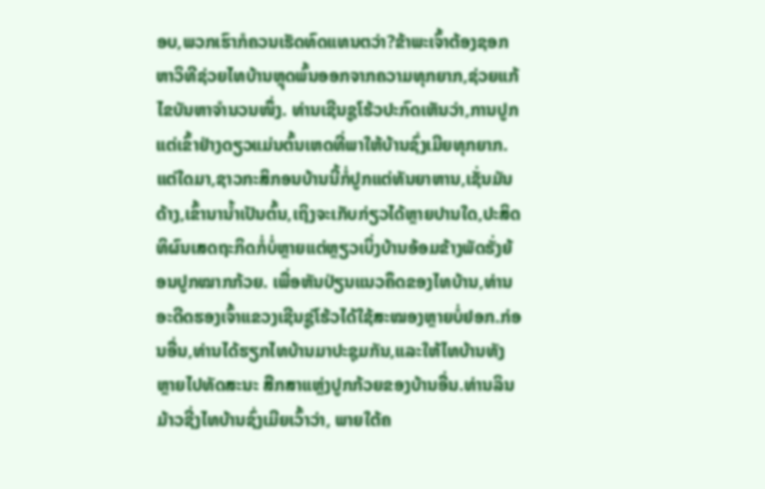ອບ,ພວກເຮົາກໍຄວນເຮັດທົດແທນຕວ່າ?ຂ້າພະເຈົ້າຕ້ອງຊອກຫາວິທີຊ່ວຍໄທບ້ານຫຼຸດພົ້ນອອກຈາກຄວາມທຸກຍາກ,ຊ່ວຍແກ້ໄຂບັນຫາຈຳນວນໜຶ່ງ. ທ່ານເຊີນຊູໂຮ້ວປະກົດເຫັນວ່າ,ການປູກແຕ່ເຂົ້າຢ່າງດຽວແມ່ນຕົ້ນເຫດທີ່ພາໃຫ້ບ້ານຊົ່ງເມີຍທຸກຍາກ.ແຕ່ໃດມາ,ຊາວກະສິກອນບ້ານນີ້ກໍ່ປູກແຕ່ທັນຍາຫານ,ເຊັ່ນມັນດ້າງ,ເຂົ້ານານ້ຳເປັນຕົ້ນ,ເຖິງຈະເກັບກ່ຽວໄດ້ຫຼາຍປານໃດ,ປະສິດທິຜົນເສດຖະກິດກໍ່ບໍ່ຫຼາຍແຕ່ຫຼຽວເບິ່ງບ້ານອ້ອມຂ້າງພັດຮັ່ງຍ້ອນປູກໝາກກ້ວຍ. ເພື່ອຫັນປ່ຽນແນວຄຶດຂອງໄທບ້ານ,ທ່ານອະດີດຮອງເຈົ້າແຂວງເຊີນຊູ່ໂຮ້ວໄດ້ໃຊ້ສະໝອງຫຼາຍບໍ່ຢອກ.ກ່ອນອື່ນ,ທ່ານໄດ້ຮຽກໄທບ້ານມາປະຊຸມກັນ,ແລະໃຫ້ໄທບ້ານທັງຫຼາຍໄປທັດສະນະ ສືກສາແຫຼ່ງປູກກ້ວຍຂອງບ້ານອື່ນ.ທ່ານລິນມ້າວຊີ່ງໄທບ້ານຊົ່ງເມີຍເວົ້າວ່າ, ພາຍໃຕ້ຄ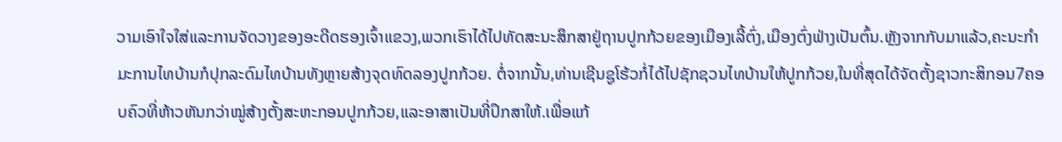ວາມເອົາໃຈໃສ່ແລະການຈັດວາງຂອງອະດີດຮອງເຈົ້າແຂວງ,ພວກເຮົາໄດ້ໄປທັດສະນະສຶກສາຢູ່ຖານປູກກ້ວຍຂອງເມືອງເລີ້ຕົ່ງ,ເມືອງຕົ່ງຟ່າງເປັນຕົ້ນ.ຫຼັງຈາກກັບມາແລ້ວ,ຄະນະກຳມະການໄທບ້ານກໍປຸກລະດົມໄທບ້ານທັງຫຼາຍສ້າງຈຸດທົດລອງປູກກ້ວຍ. ຕໍ່ຈາກນັ້ນ,ທ່ານເຊີນຊູໂຮ້ວກໍ່ໄດ້ໄປຊັກຊວນໄທບ້ານໃຫ້ປູກກ້ວຍ,ໃນທີ່ສຸດໄດ້ຈັດຕັ້ງຊາວກະສິກອນ7ຄອບຄົວທີ່ຫ້າວຫັນກວ່າໝູ່ສ້າງຕັ້ງສະຫະກອນປູກກ້ວຍ,ແລະອາສາເປັນທີ່ປຶກສາໃຫ້.ເພື່ອແກ້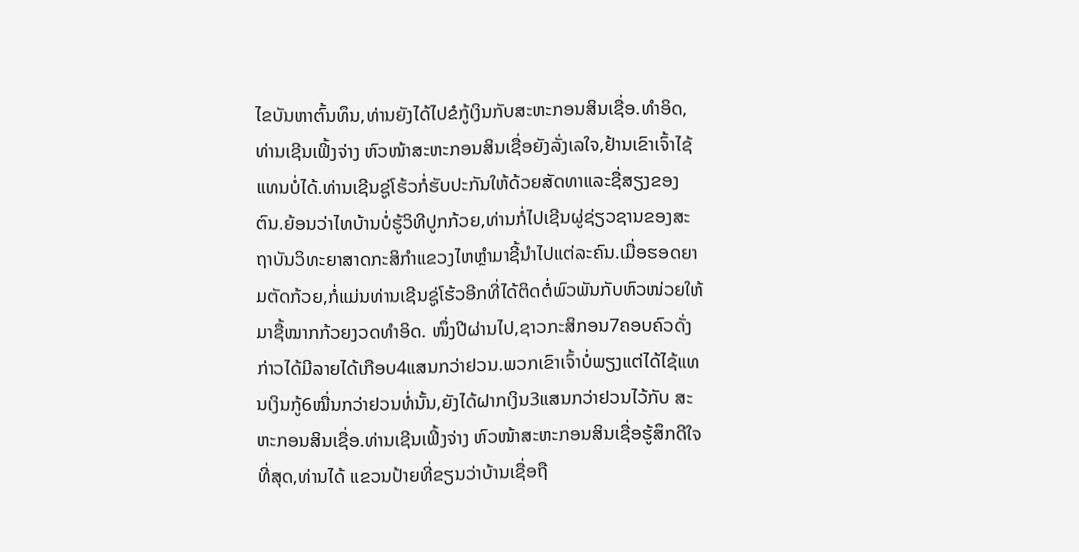ໄຂບັນຫາຕົ້ນທຶນ,ທ່ານຍັງໄດ້ໄປຂໍກູ້ເງິນກັບສະຫະກອນສິນເຊື່ອ.ທຳອິດ,ທ່ານເຊີນເຟິ້ງຈ່າງ ຫົວໜ້າສະຫະກອນສິນເຊື່ອຍັງລັ່ງເລໃຈ,ຢ້ານເຂົາເຈົ້າໄຊ້ແທນບໍ່ໄດ້.ທ່ານເຊີນຊູ່ໂຮ້ວກໍ່ຮັບປະກັນໃຫ້ດ້ວຍສັດທາແລະຊື່ສຽງຂອງຕົນ.ຍ້ອນວ່າໄທບ້ານບໍ່ຮູ້ວິທີປູກກ້ວຍ,ທ່ານກໍ່ໄປເຊີນຜູ່ຊ່ຽວຊານຂອງສະຖາບັນວິທະຍາສາດກະສິກຳແຂວງໄຫຫຼໍາມາຊີ້ນຳໄປແຕ່ລະຄົນ.ເມື່ອຮອດຍາມຕັດກ້ວຍ,ກໍ່ແມ່ນທ່ານເຊີນຊູ່ໂຮ້ວອີກທີ່ໄດ້ຕິດຕໍ່ພົວພັນກັບຫົວໜ່ວຍໃຫ້ມາຊື້ໝາກກ້ວຍງວດທຳອິດ. ໜຶ່ງປີຜ່ານໄປ,ຊາວກະສິກອນ7ຄອບຄົວດັ່ງກ່າວໄດ້ມີລາຍໄດ້ເກືອບ4ແສນກວ່າຢວນ.ພວກເຂົາເຈົ້າບໍ່ພຽງແຕ່ໄດ້ໄຊ້ແທນເງິນກູ້6ໝື່ນກວ່າຢວນທໍ່ນັ້ນ,ຍັງໄດ້ຝາກເງິນ3ແສນກວ່າຢວນໄວ້ກັບ ສະຫະກອນສິນເຊື່ອ.ທ່ານເຊີນເຟິ້ງຈ່າງ ຫົວໜ້າສະຫະກອນສິນເຊື່ອຮູ້ສຶກດີໃຈທີ່ສຸດ,ທ່ານໄດ້ ແຂວນປ້າຍທີ່ຂຽນວ່າບ້ານເຊື່ອຖື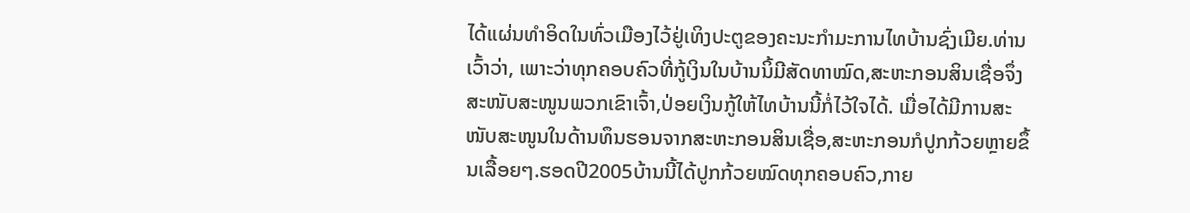ໄດ້ແຜ່ນທຳອິດໃນທົ່ວເມືອງໄວ້ຢູ່ເທິງປະຕູຂອງຄະນະກຳມະການໄທບ້ານຊົ່ງເມີຍ.ທ່ານເວົ້າວ່າ, ເພາະວ່າທຸກຄອບຄົວທີ່ກູ້ເງິນໃນບ້ານນິ້ມີສັດທາໝົດ,ສະຫະກອນສິນເຊື່ອຈຶ່ງສະໜັບສະໜູນພວກເຂົາເຈົ້າ,ປ່ອຍເງິນກູ້ໃຫ້ໄທບ້ານນີ້ກໍ່ໄວ້ໃຈໄດ້. ເມື່ອໄດ້ມີການສະໜັບສະໜູນໃນດ້ານທຶນຮອນຈາກສະຫະກອນສິນເຊື່ອ,ສະຫະກອນກໍປູກກ້ວຍຫຼາຍຂຶ້ນເລື້ອຍໆ.ຮອດປີ2005ບ້ານນີ້ໄດ້ປູກກ້ວຍໝົດທຸກຄອບຄົວ,ກາຍ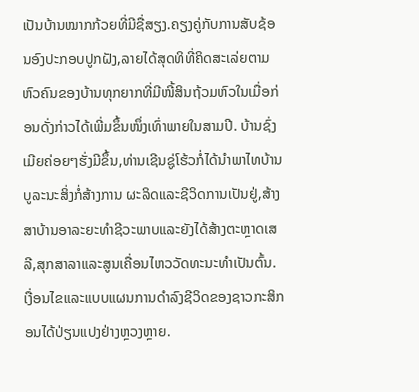ເປັນບ້ານໝາກກ້ວຍທີ່ມີຊື່ສຽງ.ຄຽງຄູ່ກັບການສັບຊ້ອນອົງປະກອບປູກຝັງ,ລາຍໄດ້ສຸດທິທີ່ຄິດສະເລ່ຍຕາມຫົວຄົນຂອງບ້ານທຸກຍາກທີ່ມີໜີ້ສິນຖ້ວມຫົວໃນເມື່ອກ່ອນດັ່ງກ່າວໄດ້ເພີ່ມຂຶ້ນໜຶ່ງເທົ່າພາຍໃນສາມປີ. ບ້ານຊົ່ງເມີຍຄ່ອຍໆຮັ່ງມີຂຶ້ນ,ທ່ານເຊີນຊູ່ໂຮ້ວກໍ່ໄດ້ນຳພາໄທບ້ານບູລະນະສິ່ງກໍ່ສ້າງການ ຜະລິດແລະຊີວິດການເປັນຢູ່,ສ້າງສາບ້ານອາລະຍະທຳຊີວະພາບແລະຍັງໄດ້ສ້າງຕະຫຼາດເສລີ,ສຸກສາລາແລະສູນເຄື່ອນໄຫວວັດທະນະທຳເປັນຕົ້ນ.ເງື່ອນໄຂແລະແບບແຜນການດຳລົງຊີວິດຂອງຊາວກະສິກອນໄດ້ປ່ຽນແປງຢ່າງຫຼວງຫຼາຍ.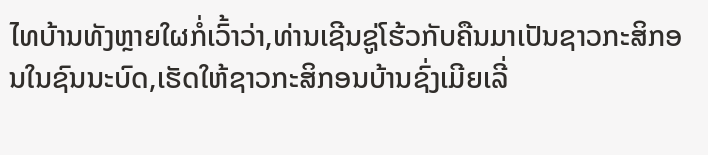ໄທບ້ານທັງຫຼາຍໃຜກໍ່ເວົ້າວ່າ,ທ່ານເຊີນຊູ່ໂຮ້ວກັບຄືນມາເປັນຊາວກະສິກອນໃນຊົນນະບົດ,ເຮັດໃຫ້ຊາວກະສິກອນບ້ານຊົ່ງເມີຍເລີ່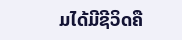ມໄດ້ມີຊີວິດຄື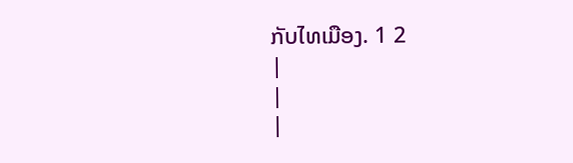ກັບໄທເມືອງ. 1 2
|
|
|